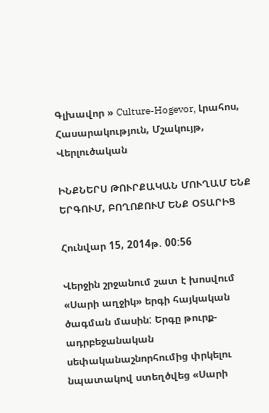Գլխավոր » Culture-Hogevor, Լրահոս, Հասարակություն, Մշակույթ, Վերլուծական

ԻՆՔՆԵՐՍ ԹՈՒՐՔԱԿԱՆ ՄՈՒՂԱՄ ԵՆՔ ԵՐԳՈՒՄ, ԲՈՂՈՔՈՒՄ ԵՆՔ ՕՏԱՐԻՑ

Հունվար 15, 2014թ. 00:56

Վերջին շրջանում շատ է խոսվում «Սարի աղջիկ» երգի հայկական ծագման մասին: Երգը թուրք-ադրբեջանական սեփականաշնորհումից փրկելու նպատակով ստեղծվեց «Սարի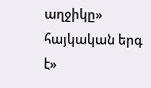աղջիկը» հայկական երգ է»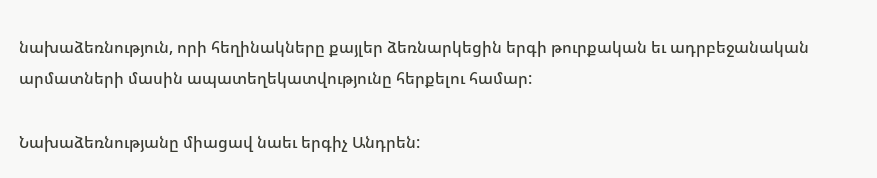նախաձեռնություն, որի հեղինակները քայլեր ձեռնարկեցին երգի թուրքական եւ ադրբեջանական արմատների մասին ապատեղեկատվությունը հերքելու համար:

Նախաձեռնությանը միացավ նաեւ երգիչ Անդրեն: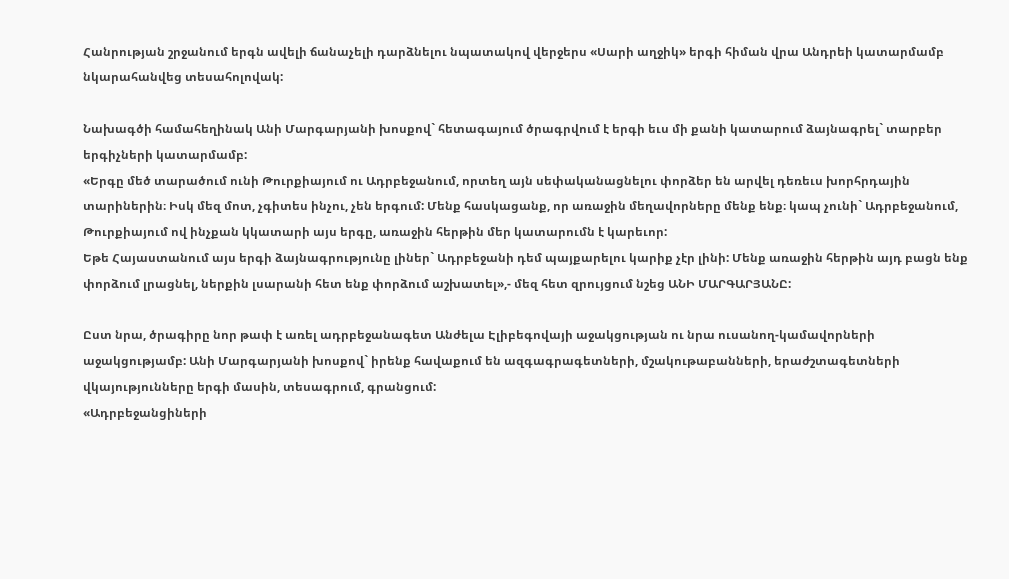Հանրության շրջանում երգն ավելի ճանաչելի դարձնելու նպատակով վերջերս «Սարի աղջիկ» երգի հիման վրա Անդրեի կատարմամբ նկարահանվեց տեսահոլովակ:

Նախագծի համահեղինակ Անի Մարգարյանի խոսքով` հետագայում ծրագրվում է երգի եւս մի քանի կատարում ձայնագրել` տարբեր երգիչների կատարմամբ:
«Երգը մեծ տարածում ունի Թուրքիայում ու Ադրբեջանում, որտեղ այն սեփականացնելու փորձեր են արվել դեռեւս խորհրդային տարիներին։ Իսկ մեզ մոտ, չգիտես ինչու, չեն երգում: Մենք հասկացանք, որ առաջին մեղավորները մենք ենք։ կապ չունի` Ադրբեջանում, Թուրքիայում ով ինչքան կկատարի այս երգը, առաջին հերթին մեր կատարումն է կարեւոր:
Եթե Հայաստանում այս երգի ձայնագրությունը լիներ` Ադրբեջանի դեմ պայքարելու կարիք չէր լինի: Մենք առաջին հերթին այդ բացն ենք փորձում լրացնել, ներքին լսարանի հետ ենք փորձում աշխատել»,- մեզ հետ զրույցում նշեց ԱՆԻ ՄԱՐԳԱՐՅԱՆԸ:

Ըստ նրա, ծրագիրը նոր թափ է առել ադրբեջանագետ Անժելա Էլիբեգովայի աջակցության ու նրա ուսանող-կամավորների աջակցությամբ: Անի Մարգարյանի խոսքով` իրենք հավաքում են ազգագրագետների, մշակութաբանների, երաժշտագետների վկայությունները երգի մասին, տեսագրում, գրանցում:
«Ադրբեջանցիների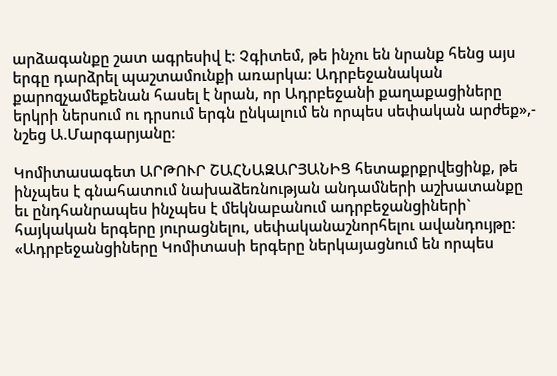արձագանքը շատ ագրեսիվ է: Չգիտեմ, թե ինչու են նրանք հենց այս երգը դարձրել պաշտամունքի առարկա: Ադրբեջանական քարոզչամեքենան հասել է նրան, որ Ադրբեջանի քաղաքացիները երկրի ներսում ու դրսում երգն ընկալում են որպես սեփական արժեք»,- նշեց Ա.Մարգարյանը:

Կոմիտասագետ ԱՐԹՈՒՐ ՇԱՀՆԱԶԱՐՅԱՆԻՑ հետաքրքրվեցինք, թե ինչպես է գնահատում նախաձեռնության անդամների աշխատանքը եւ ընդհանրապես ինչպես է մեկնաբանում ադրբեջանցիների` հայկական երգերը յուրացնելու, սեփականաշնորհելու ավանդույթը:
«Ադրբեջանցիները Կոմիտասի երգերը ներկայացնում են որպես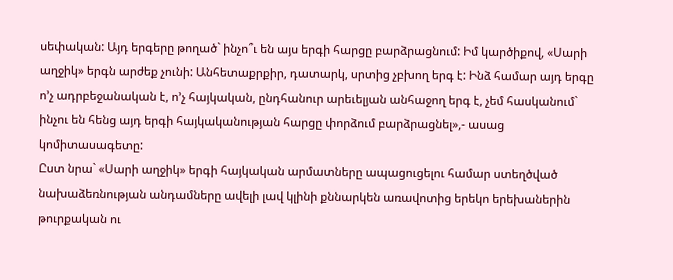սեփական: Այդ երգերը թողած` ինչո՞ւ են այս երգի հարցը բարձրացնում: Իմ կարծիքով, «Սարի աղջիկ» երգն արժեք չունի: Անհետաքրքիր, դատարկ, սրտից չբխող երգ է: Ինձ համար այդ երգը ո’չ ադրբեջանական է, ո’չ հայկական, ընդհանուր արեւելյան անհաջող երգ է, չեմ հասկանում` ինչու են հենց այդ երգի հայկականության հարցը փորձում բարձրացնել»,- ասաց կոմիտասագետը:
Ըստ նրա` «Սարի աղջիկ» երգի հայկական արմատները ապացուցելու համար ստեղծված նախաձեռնության անդամները ավելի լավ կլինի քննարկեն առավոտից երեկո երեխաներին թուրքական ու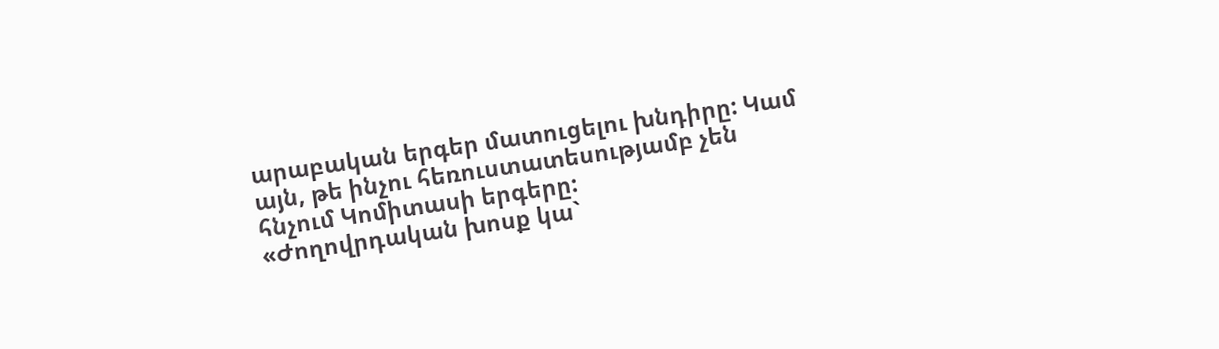արաբական երգեր մատուցելու խնդիրը: Կամ այն, թե ինչու հեռուստատեսությամբ չեն հնչում Կոմիտասի երգերը:
«Ժողովրդական խոսք կա`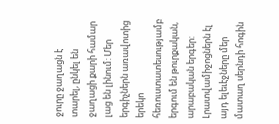ջուրը ջաղացն է տարել, ընկել են ջաղացի քարի համար լաց են լինում: Մեր երգիչներն առավոտից երեկո հեռուստատեսությամբ երգում են թուրքական, արաբական երգեր: Լրատվամիջոցներն էլ այդ ելեւէջները մեր մատաղ սերնդի հոգին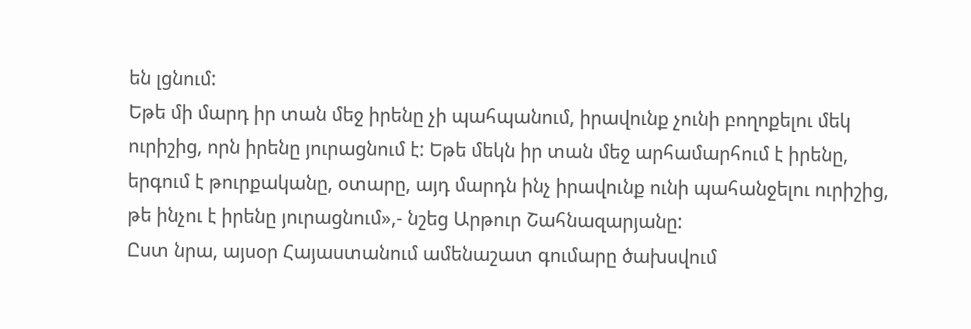են լցնում:
Եթե մի մարդ իր տան մեջ իրենը չի պահպանում, իրավունք չունի բողոքելու մեկ ուրիշից, որն իրենը յուրացնում է: Եթե մեկն իր տան մեջ արհամարհում է իրենը, երգում է թուրքականը, օտարը, այդ մարդն ինչ իրավունք ունի պահանջելու ուրիշից, թե ինչու է իրենը յուրացնում»,- նշեց Արթուր Շահնազարյանը:
Ըստ նրա, այսօր Հայաստանում ամենաշատ գումարը ծախսվում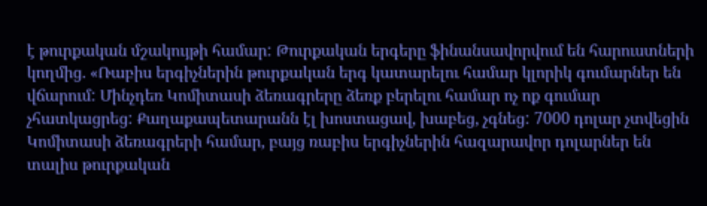է թուրքական մշակույթի համար: Թուրքական երգերը ֆինանսավորվում են հարուստների կողմից. «Ռաբիս երգիչներին թուրքական երգ կատարելու համար կլորիկ գումարներ են վճարում: Մինչդեռ Կոմիտասի ձեռագրերը ձեռք բերելու համար ոչ ոք գումար չհատկացրեց: Քաղաքապետարանն էլ խոստացավ, խաբեց, չգնեց: 7000 դոլար չտվեցին Կոմիտասի ձեռագրերի համար, բայց ռաբիս երգիչներին հազարավոր դոլարներ են տալիս թուրքական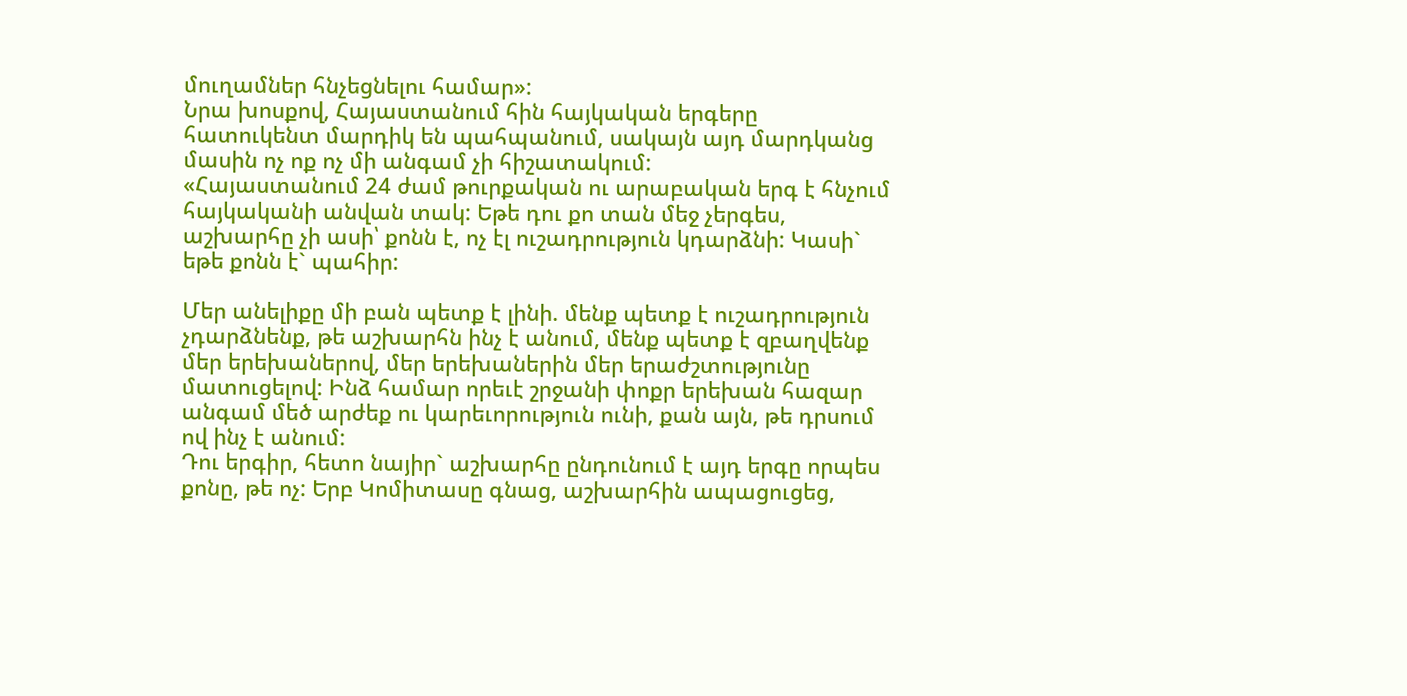մուղամներ հնչեցնելու համար»:
Նրա խոսքով, Հայաստանում հին հայկական երգերը հատուկենտ մարդիկ են պահպանում, սակայն այդ մարդկանց մասին ոչ ոք ոչ մի անգամ չի հիշատակում:
«Հայաստանում 24 ժամ թուրքական ու արաբական երգ է հնչում հայկականի անվան տակ: Եթե դու քո տան մեջ չերգես, աշխարհը չի ասի՝ քոնն է, ոչ էլ ուշադրություն կդարձնի: Կասի` եթե քոնն է` պահիր:

Մեր անելիքը մի բան պետք է լինի. մենք պետք է ուշադրություն չդարձնենք, թե աշխարհն ինչ է անում, մենք պետք է զբաղվենք մեր երեխաներով, մեր երեխաներին մեր երաժշտությունը մատուցելով: Ինձ համար որեւէ շրջանի փոքր երեխան հազար անգամ մեծ արժեք ու կարեւորություն ունի, քան այն, թե դրսում ով ինչ է անում:
Դու երգիր, հետո նայիր` աշխարհը ընդունում է այդ երգը որպես քոնը, թե ոչ: Երբ Կոմիտասը գնաց, աշխարհին ապացուցեց,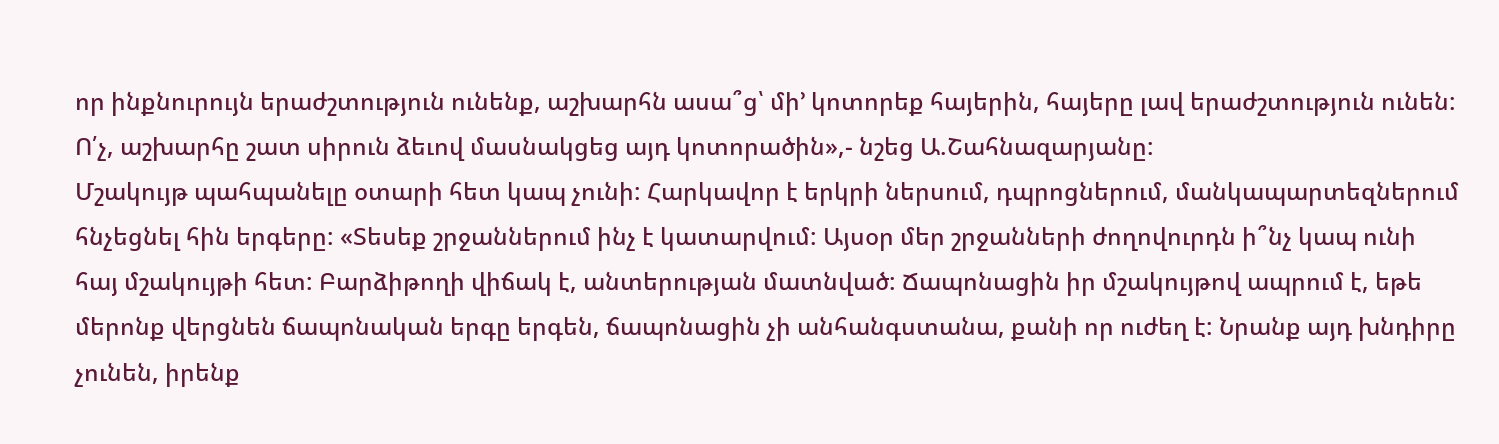որ ինքնուրույն երաժշտություն ունենք, աշխարհն ասա՞ց՝ մի’ կոտորեք հայերին, հայերը լավ երաժշտություն ունեն: Ո՛չ, աշխարհը շատ սիրուն ձեւով մասնակցեց այդ կոտորածին»,- նշեց Ա.Շահնազարյանը:
Մշակույթ պահպանելը օտարի հետ կապ չունի: Հարկավոր է երկրի ներսում, դպրոցներում, մանկապարտեզներում հնչեցնել հին երգերը: «Տեսեք շրջաններում ինչ է կատարվում: Այսօր մեր շրջանների ժողովուրդն ի՞նչ կապ ունի հայ մշակույթի հետ: Բարձիթողի վիճակ է, անտերության մատնված: Ճապոնացին իր մշակույթով ապրում է, եթե մերոնք վերցնեն ճապոնական երգը երգեն, ճապոնացին չի անհանգստանա, քանի որ ուժեղ է: Նրանք այդ խնդիրը չունեն, իրենք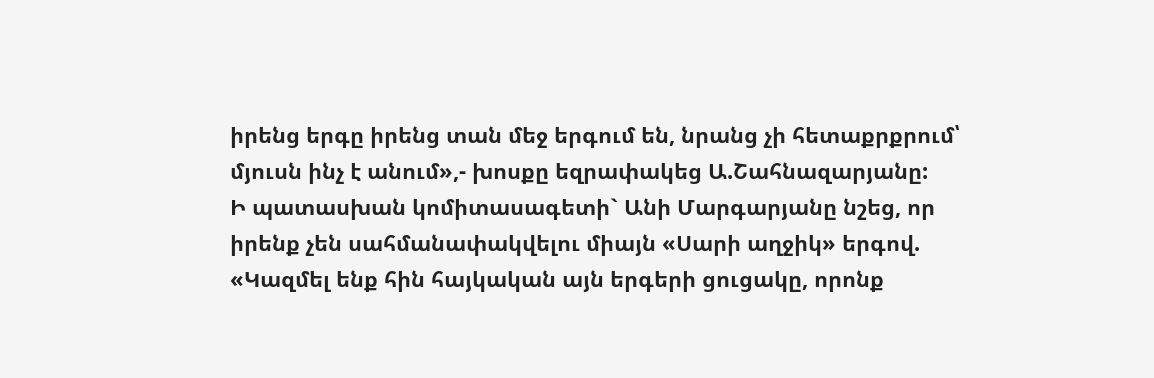իրենց երգը իրենց տան մեջ երգում են, նրանց չի հետաքրքրում՝ մյուսն ինչ է անում»,- խոսքը եզրափակեց Ա.Շահնազարյանը:
Ի պատասխան կոմիտասագետի` Անի Մարգարյանը նշեց, որ իրենք չեն սահմանափակվելու միայն «Սարի աղջիկ» երգով. «Կազմել ենք հին հայկական այն երգերի ցուցակը, որոնք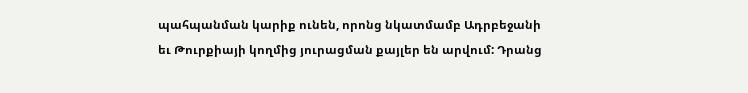պահպանման կարիք ունեն, որոնց նկատմամբ Ադրբեջանի եւ Թուրքիայի կողմից յուրացման քայլեր են արվում: Դրանց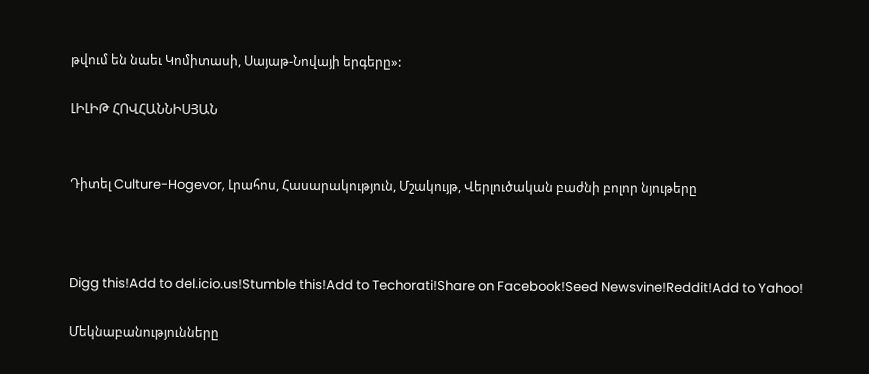թվում են նաեւ Կոմիտասի, Սայաթ-Նովայի երգերը»:

ԼԻԼԻԹ ՀՈՎՀԱՆՆԻՍՅԱՆ


Դիտել Culture-Hogevor, Լրահոս, Հասարակություն, Մշակույթ, Վերլուծական բաժնի բոլոր նյութերը



Digg this!Add to del.icio.us!Stumble this!Add to Techorati!Share on Facebook!Seed Newsvine!Reddit!Add to Yahoo!

Մեկնաբանությունները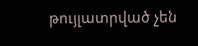թույլատրված չեն